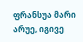ფრანსუა მარი არუე, იგივე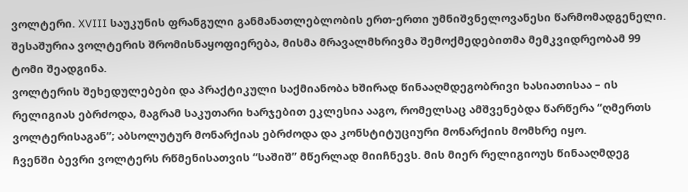ვოლტერი. XVIII საუკუნის ფრანგული განმანათლებლობის ერთ-ერთი უმნიშვნელოვანესი წარმომადგენელი. შესაშურია ვოლტერის შრომისნაყოფიერება, მისმა მრავალმხრივმა შემოქმედებითმა მემკვიდრეობამ 99 ტომი შეადგინა.
ვოლტერის შეხედულებები და პრაქტიკული საქმიანობა ხშირად წინააღმდეგობრივი ხასიათისაა – ის რელიგიას ებრძოდა, მაგრამ საკუთარი ხარჯებით ეკლესია ააგო, რომელსაც ამშვენებდა წარწერა “ღმერთს ვოლტერისაგან”; აბსოლუტურ მონარქიას ებრძოდა და კონსტიტუციური მონარქიის მომხრე იყო.
ჩვენში ბევრი ვოლტერს რწმენისათვის “საშიშ” მწერლად მიიჩნევს. მის მიერ რელიგიოუს წინააღმდეგ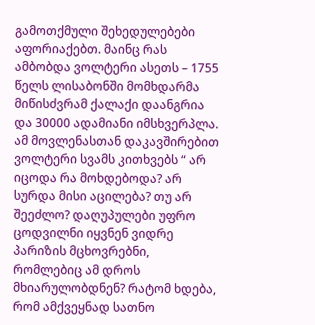გამოთქმული შეხედულებები აფორიაქებთ. მაინც რას ამბობდა ვოლტერი ასეთს – 1755 წელს ლისაბონში მომხდარმა მიწისძვრამ ქალაქი დაანგრია და 30000 ადამიანი იმსხვერპლა. ამ მოვლენასთან დაკავშირებით ვოლტერი სვამს კითხვებს “ არ იცოდა რა მოხდებოდა? არ სურდა მისი აცილება? თუ არ შეეძლო? დაღუპულები უფრო ცოდვილნი იყვნენ ვიდრე პარიზის მცხოვრებნი, რომლებიც ამ დროს მხიარულობდნენ? რატომ ხდება, რომ ამქვეყნად სათნო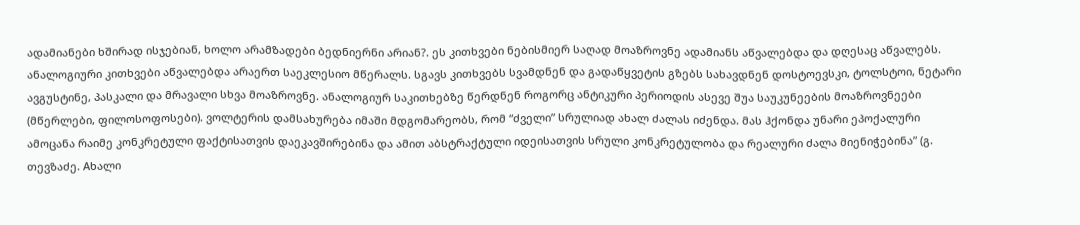ადამიანები ხშირად ისჯებიან, ხოლო არამზადები ბედნიერნი არიან?. ეს კითხვები ნებისმიერ საღად მოაზროვნე ადამიანს აწვალებდა და დღესაც აწვალებს. ანალოგიური კითხვები აწვალებდა არაერთ საეკლესიო მწერალს. სგავს კითხვებს სვამდნენ და გადაწყვეტის გზებს სახავდნენ დოსტოევსკი, ტოლსტოი, ნეტარი ავგუსტინე, პასკალი და მრავალი სხვა მოაზროვნე. ანალოგიურ საკითხებზე წერდნენ როგორც ანტიკური პერიოდის ასევე შუა საუკუნეების მოაზროვნეები (მწერლები, ფილოსოფოსები). ვოლტერის დამსახურება იმაში მდგომარეობს, რომ “ძველი” სრულიად ახალ ძალას იძენდა. მას ჰქონდა უნარი ეპოქალური ამოცანა რაიმე კონკრეტული ფაქტისათვის დაეკავშირებინა და ამით აბსტრაქტული იდეისათვის სრული კონკრეტულობა და რეალური ძალა მიენიჭებინა” (გ. თევზაძე. Aხალი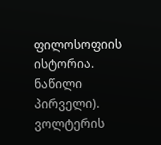ფილოსოფიის ისტორია. ნაწილი პირველი).
ვოლტერის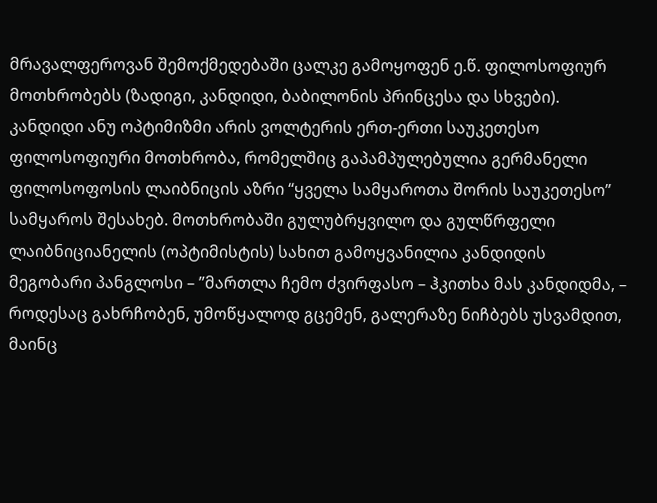მრავალფეროვან შემოქმედებაში ცალკე გამოყოფენ ე.წ. ფილოსოფიურ მოთხრობებს (ზადიგი, კანდიდი, ბაბილონის პრინცესა და სხვები).
კანდიდი ანუ ოპტიმიზმი არის ვოლტერის ერთ-ერთი საუკეთესო ფილოსოფიური მოთხრობა, რომელშიც გაპამპულებულია გერმანელი ფილოსოფოსის ლაიბნიცის აზრი “ყველა სამყაროთა შორის საუკეთესო” სამყაროს შესახებ. მოთხრობაში გულუბრყვილო და გულწრფელი ლაიბნიციანელის (ოპტიმისტის) სახით გამოყვანილია კანდიდის მეგობარი პანგლოსი – ”მართლა ჩემო ძვირფასო – ჰკითხა მას კანდიდმა, – როდესაც გახრჩობენ, უმოწყალოდ გცემენ, გალერაზე ნიჩბებს უსვამდით, მაინც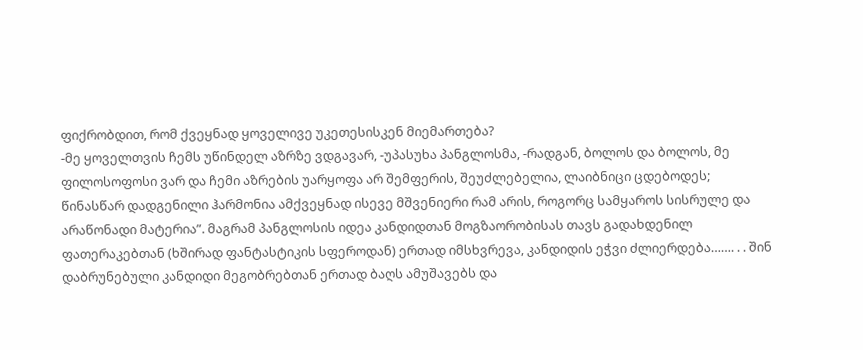ფიქრობდით, რომ ქვეყნად ყოველივე უკეთესისკენ მიემართება?
-მე ყოველთვის ჩემს უწინდელ აზრზე ვდგავარ, -უპასუხა პანგლოსმა, -რადგან, ბოლოს და ბოლოს, მე ფილოსოფოსი ვარ და ჩემი აზრების უარყოფა არ შემფერის, შეუძლებელია, ლაიბნიცი ცდებოდეს; წინასწარ დადგენილი ჰარმონია ამქვეყნად ისევე მშვენიერი რამ არის, როგორც სამყაროს სისრულე და არაწონადი მატერია”. მაგრამ პანგლოსის იდეა კანდიდთან მოგზაორობისას თავს გადახდენილ ფათერაკებთან (ხშირად ფანტასტიკის სფეროდან) ერთად იმსხვრევა, კანდიდის ეჭვი ძლიერდება……. . . შინ დაბრუნებული კანდიდი მეგობრებთან ერთად ბაღს ამუშავებს და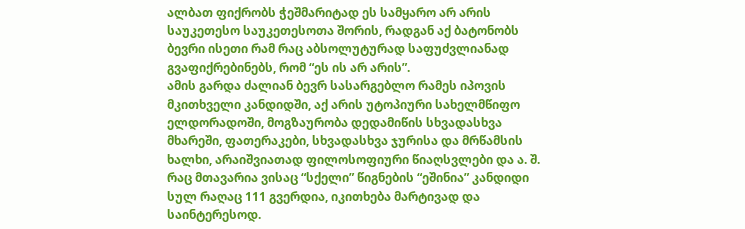ალბათ ფიქრობს ჭეშმარიტად ეს სამყარო არ არის საუკეთესო საუკეთესოთა შორის, რადგან აქ ბატონობს ბევრი ისეთი რამ რაც აბსოლუტურად საფუძვლიანად გვაფიქრებინებს, რომ “ეს ის არ არის”.
ამის გარდა ძალიან ბევრ სასარგებლო რამეს იპოვის მკითხველი კანდიდში, აქ არის უტოპიური სახელმწიფო ელდორადოში, მოგზაურობა დედამიწის სხვადასხვა მხარეში, ფათერაკები, სხვადასხვა ჯურისა და მრწამსის ხალხი, არაიშვიათად ფილოსოფიური წიაღსვლები და ა. შ. რაც მთავარია ვისაც “სქელი” წიგნების “ეშინია” კანდიდი სულ რაღაც 111 გვერდია, იკითხება მარტივად და საინტერესოდ.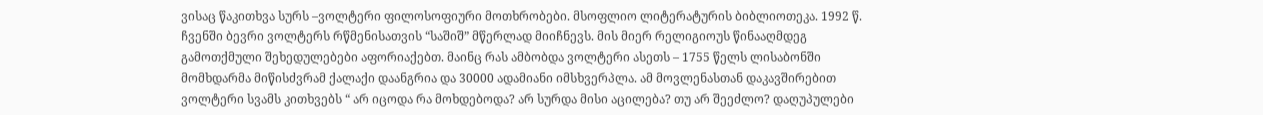ვისაც წაკითხვა სურს –ვოლტერი ფილოსოფიური მოთხრობები. მსოფლიო ლიტერატურის ბიბლიოთეკა. 1992 წ.
ჩვენში ბევრი ვოლტერს რწმენისათვის “საშიშ” მწერლად მიიჩნევს. მის მიერ რელიგიოუს წინააღმდეგ გამოთქმული შეხედულებები აფორიაქებთ. მაინც რას ამბობდა ვოლტერი ასეთს – 1755 წელს ლისაბონში მომხდარმა მიწისძვრამ ქალაქი დაანგრია და 30000 ადამიანი იმსხვერპლა. ამ მოვლენასთან დაკავშირებით ვოლტერი სვამს კითხვებს “ არ იცოდა რა მოხდებოდა? არ სურდა მისი აცილება? თუ არ შეეძლო? დაღუპულები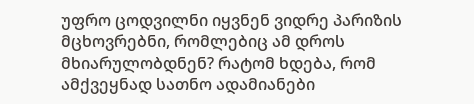უფრო ცოდვილნი იყვნენ ვიდრე პარიზის მცხოვრებნი, რომლებიც ამ დროს მხიარულობდნენ? რატომ ხდება, რომ ამქვეყნად სათნო ადამიანები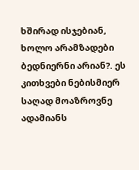ხშირად ისჯებიან, ხოლო არამზადები ბედნიერნი არიან?. ეს კითხვები ნებისმიერ საღად მოაზროვნე ადამიანს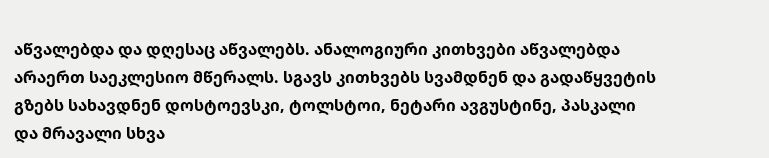აწვალებდა და დღესაც აწვალებს. ანალოგიური კითხვები აწვალებდა არაერთ საეკლესიო მწერალს. სგავს კითხვებს სვამდნენ და გადაწყვეტის გზებს სახავდნენ დოსტოევსკი, ტოლსტოი, ნეტარი ავგუსტინე, პასკალი და მრავალი სხვა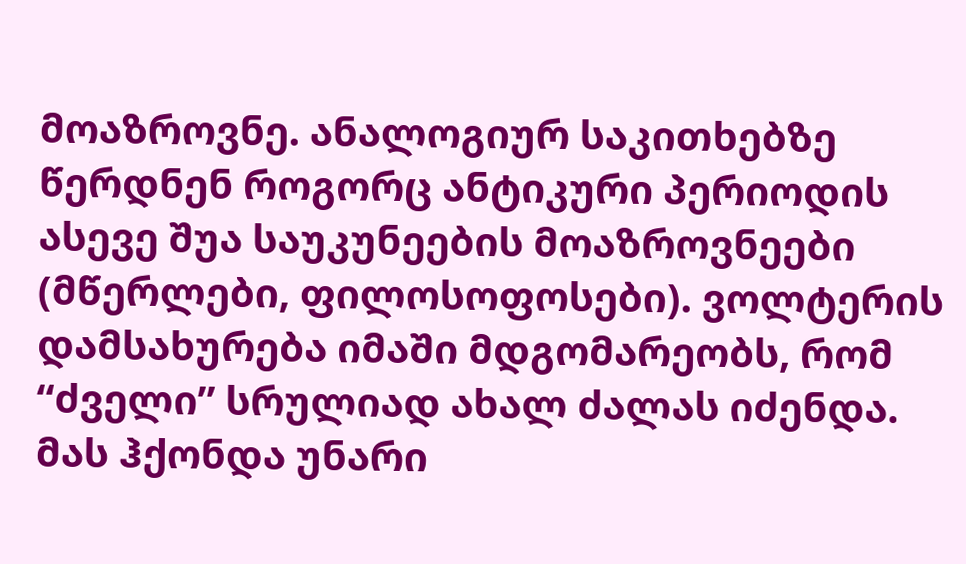მოაზროვნე. ანალოგიურ საკითხებზე წერდნენ როგორც ანტიკური პერიოდის ასევე შუა საუკუნეების მოაზროვნეები (მწერლები, ფილოსოფოსები). ვოლტერის დამსახურება იმაში მდგომარეობს, რომ “ძველი” სრულიად ახალ ძალას იძენდა. მას ჰქონდა უნარი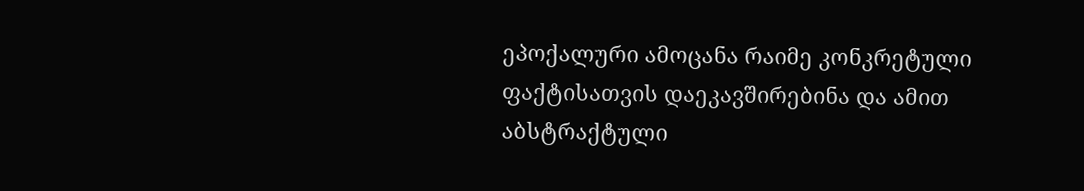ეპოქალური ამოცანა რაიმე კონკრეტული ფაქტისათვის დაეკავშირებინა და ამით აბსტრაქტული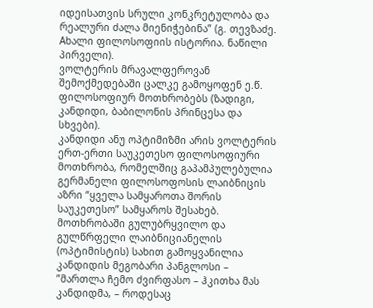იდეისათვის სრული კონკრეტულობა და რეალური ძალა მიენიჭებინა” (გ. თევზაძე. Aხალი ფილოსოფიის ისტორია. ნაწილი პირველი).
ვოლტერის მრავალფეროვან შემოქმედებაში ცალკე გამოყოფენ ე.წ. ფილოსოფიურ მოთხრობებს (ზადიგი, კანდიდი, ბაბილონის პრინცესა და სხვები).
კანდიდი ანუ ოპტიმიზმი არის ვოლტერის ერთ-ერთი საუკეთესო ფილოსოფიური მოთხრობა, რომელშიც გაპამპულებულია გერმანელი ფილოსოფოსის ლაიბნიცის აზრი “ყველა სამყაროთა შორის საუკეთესო” სამყაროს შესახებ. მოთხრობაში გულუბრყვილო და გულწრფელი ლაიბნიციანელის (ოპტიმისტის) სახით გამოყვანილია კანდიდის მეგობარი პანგლოსი – ”მართლა ჩემო ძვირფასო – ჰკითხა მას კანდიდმა, – როდესაც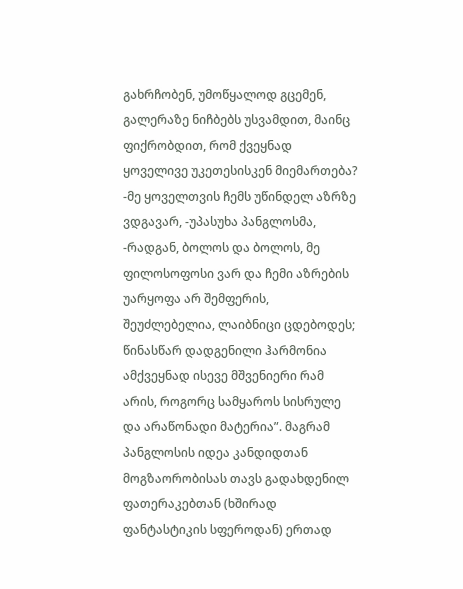გახრჩობენ, უმოწყალოდ გცემენ, გალერაზე ნიჩბებს უსვამდით, მაინც ფიქრობდით, რომ ქვეყნად ყოველივე უკეთესისკენ მიემართება?
-მე ყოველთვის ჩემს უწინდელ აზრზე ვდგავარ, -უპასუხა პანგლოსმა, -რადგან, ბოლოს და ბოლოს, მე ფილოსოფოსი ვარ და ჩემი აზრების უარყოფა არ შემფერის, შეუძლებელია, ლაიბნიცი ცდებოდეს; წინასწარ დადგენილი ჰარმონია ამქვეყნად ისევე მშვენიერი რამ არის, როგორც სამყაროს სისრულე და არაწონადი მატერია”. მაგრამ პანგლოსის იდეა კანდიდთან მოგზაორობისას თავს გადახდენილ ფათერაკებთან (ხშირად ფანტასტიკის სფეროდან) ერთად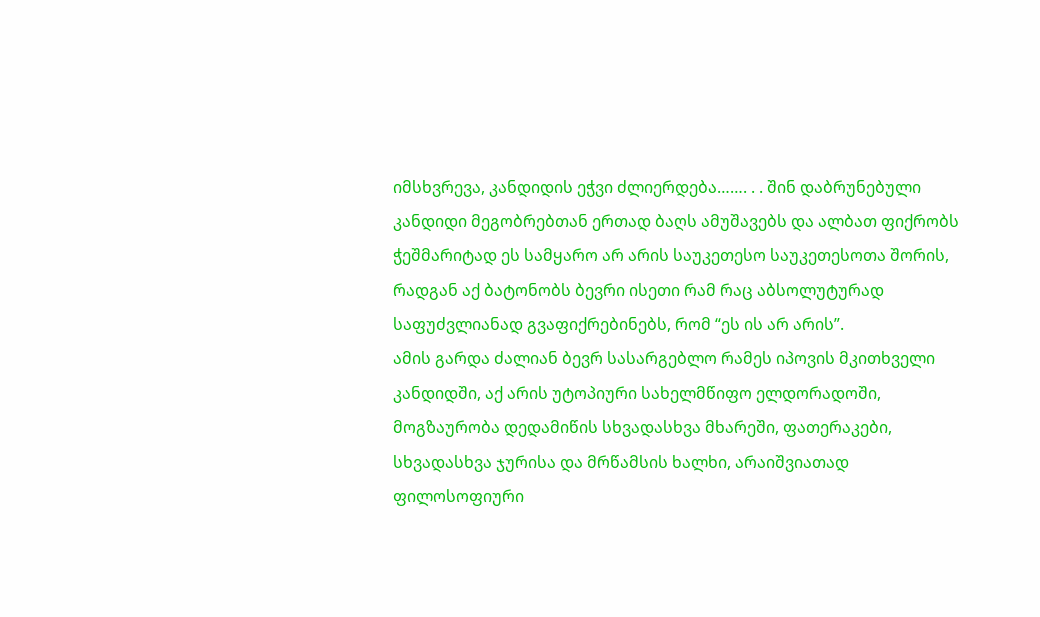იმსხვრევა, კანდიდის ეჭვი ძლიერდება……. . . შინ დაბრუნებული კანდიდი მეგობრებთან ერთად ბაღს ამუშავებს და ალბათ ფიქრობს ჭეშმარიტად ეს სამყარო არ არის საუკეთესო საუკეთესოთა შორის, რადგან აქ ბატონობს ბევრი ისეთი რამ რაც აბსოლუტურად საფუძვლიანად გვაფიქრებინებს, რომ “ეს ის არ არის”.
ამის გარდა ძალიან ბევრ სასარგებლო რამეს იპოვის მკითხველი კანდიდში, აქ არის უტოპიური სახელმწიფო ელდორადოში, მოგზაურობა დედამიწის სხვადასხვა მხარეში, ფათერაკები, სხვადასხვა ჯურისა და მრწამსის ხალხი, არაიშვიათად ფილოსოფიური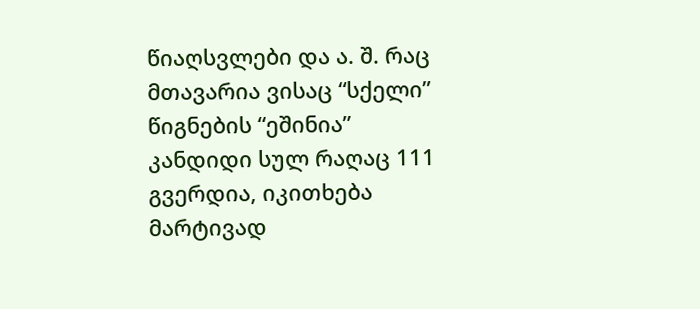წიაღსვლები და ა. შ. რაც მთავარია ვისაც “სქელი” წიგნების “ეშინია” კანდიდი სულ რაღაც 111 გვერდია, იკითხება მარტივად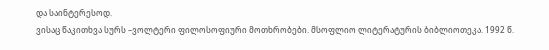და საინტერესოდ.
ვისაც წაკითხვა სურს –ვოლტერი ფილოსოფიური მოთხრობები. მსოფლიო ლიტერატურის ბიბლიოთეკა. 1992 წ.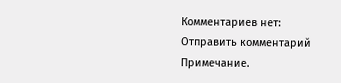Комментариев нет:
Отправить комментарий
Примечание.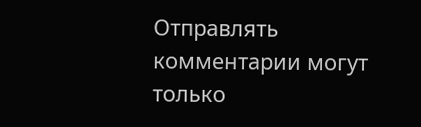Отправлять комментарии могут только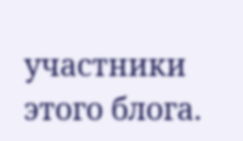участники этого блога.